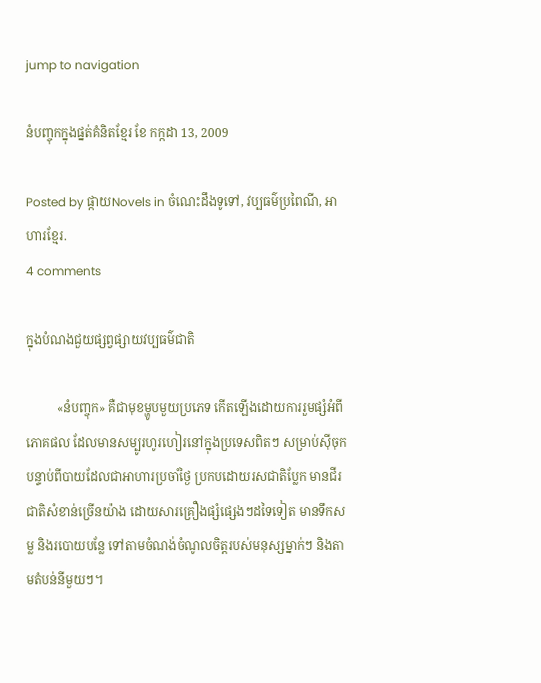jump to navigation

នំបញ្ចុកក្នុងផ្នត់គំនិតខ្មែរ ខែ កក្កដា 13, 2009

Posted by ផ្កាយNovels in ចំណេះដឹងទូទៅ, វប្បធម៌ប្រពៃណី, អាហារខ្មែរ.
4 comments

ក្នុងបំណងជួយផ្សព្វផ្សាយវប្បធម៌ជាតិ

          «នំបញ្ចុក» គឺជាមុខម្ហូបមួយប្រភេទ កើតឡើងដោយការរួមផ្សំអំពីភោគផល ដែលមានសម្បូរហូរហៀរនៅក្នុងប្រទេសពិតៗ សម្រាប់ស៊ីចុកបន្ទាប់ពីបាយដែលជាអាហារប្រចាំថ្ងៃ ប្រកបដោយរសជាតិប្លែក មានជីរជាតិសំខាន់ច្រើនយ៉ាង ដោយសារគ្រឿងផ្សំផ្សេងៗដទៃទៀត មានទឹកសម្ល និងរបោយបន្លែ ទៅតាមចំណង់ចំណូលចិត្តរបស់មនុស្សម្នាក់ៗ និងតាមតំបន់នីមួយៗ។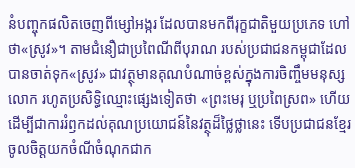នំបញ្ចុកផលិតចេញពីម្សៅអង្ករ ដែលបានមកពីរុក្ខជាតិមួយប្រភេទ ហៅថា«ស្រូវ»។ តាមជំនឿជាប្រពៃណីពីបុរាណ របស់ប្រជាជនកម្ពុជាដែលបានចាត់ទុក«ស្រូវ» ជាវត្ថុមានគុណបំណាច់ខ្ពស់ក្នុងការចិញ្ចឹមមនុស្សលោក រហូតប្រសិទ្ធិឈ្មោះផ្សេងទៀតថា «ព្រះមេរុ ឬប្រពៃស្រព» ហើយដើម្បីជាការរំឭកដល់គុណប្រយោជន៍នៃវត្ថុដ៏ថ្លៃថ្លានេះ ទើបប្រជាជនខ្មែរចូលចិត្តយកចំណីចំណុកជាក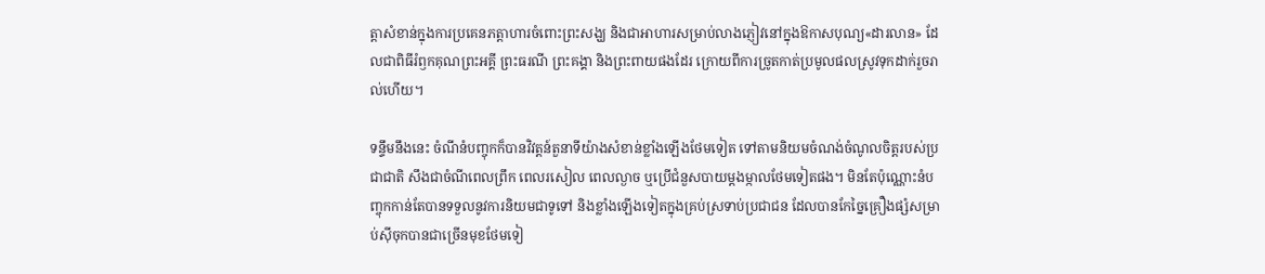ត្តាសំខាន់ក្នុងការប្រគេនភត្តាហារចំពោះព្រះសង្ឃ និងជាអាហារសម្រាប់លាងភ្ញៀវនៅក្នុងឱកាសបុណ្យ«ដារលាន» ដែលជាពិធីរំឭកគុណព្រះអគ្គី ព្រះធរណី ព្រះគង្គា និងព្រះពាយផងដែរ ក្រោយពីការច្រូតកាត់ប្រមូលផលស្រូវទុកដាក់រួចរាល់ហើយ។

ទន្ទឹមនឹងនេះ ចំណីនំបញ្ចុកក៏បានវិវត្តន៍តួនាទីយ៉ាងសំខាន់ខ្លាំងឡើងថែមទៀត ទៅតាមនិយមចំណង់ចំណូលចិត្តរបស់ប្រជាជាតិ សឹងជាចំណីពេលព្រឹក ពេលរសៀល ពេលល្ងាច ឬប្រើជំនួសបាយម្តងម្កាលថែមទៀតផង។ មិនតែប៉ុណ្ណោះនំបញ្ចុកកាន់តែបានទទួលនូវការនិយមជាទូទៅ និងខ្លាំងឡើងទៀតក្នុងគ្រប់ស្រទាប់ប្រជាជន ដែលបានកែច្នៃគ្រឿងផ្សំសម្រាប់ស៊ីចុកបានជាច្រើនមុខថែមទៀ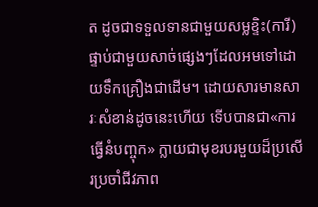ត ដូចជាទទួលទានជាមួយសម្លខ្ទិះ(ការី) ផ្ទាប់ជាមួយសាច់ផ្សេងៗដែលអមទៅដោយទឹកគ្រឿងជាដើម។ ដោយសារមានសារៈសំខាន់ដូចនេះហើយ ទើបបានជា«ការធ្វើនំបញ្ចុក» ក្លាយជាមុខរបរមួយដ៏ប្រសើរប្រចាំជីវភាព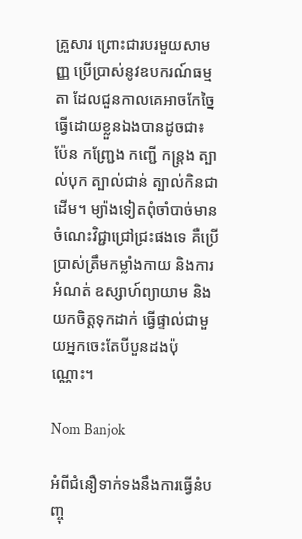គ្រួសារ ព្រោះជារបរមួយសាមញ្ញ ប្រើប្រាស់នូវឧបករណ៍ធម្មតា ដែលជួនកាលគេអាចកែច្នៃធ្វើដោយខ្លួនឯងបានដូចជា៖ ប៉ែន កញ្ជ្រែង កញ្ជើ កន្ត្រង ត្បាល់បុក ត្បាល់ជាន់ ត្បាល់កិនជាដើម។ ម្យ៉ាងទៀតពុំចាំបាច់មានចំណេះវិជ្ជាជ្រៅជ្រះផងទេ គឺប្រើប្រាស់ត្រឹមកម្លាំងកាយ និងការអំណត់ ឧស្សាហ៍ព្យាយាម និងយកចិត្តទុកដាក់ ធ្វើផ្ទាល់ជាមួយអ្នកចេះតែបីបួនដងប៉ុណ្ណោះ។

Nom Banjok

អំពីជំនឿទាក់ទងនឹងការធ្វើនំបញ្ចុ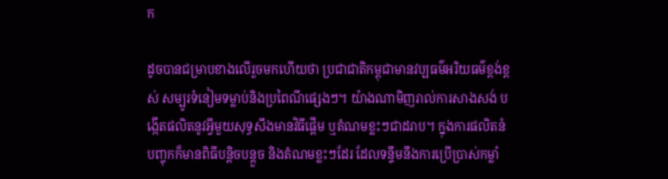ក

ដូចបានជម្រាបខាងលើរួចមកហើយថា ប្រជាជាតិកម្ពុជាមានវប្បធម៌អរិយធម៌ខ្ពង់ខ្ពស់ សម្បូរទំនៀមទម្លាប់និងប្រពៃណីផ្សេងៗ។ យ៉ាងណាមិញរាល់ការសាងសង់ បង្កើតផលិតនូវអ្វីមួយសុទ្ធសឹងមានវិធីផ្តើម ឬតំណមខ្លះៗជាដរាប។ ក្នុងការផលិតនំបញ្ចុកក៏មានពិធីបន្តិចបន្តួច និងតំណមខ្លះៗដែរ ដែលទន្ទឹមនឹងការប្រើប្រាស់កម្លាំ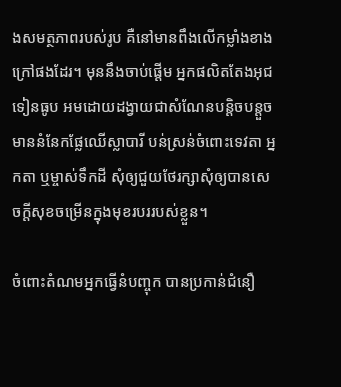ងសមត្ថភាពរបស់រូប គឺនៅមានពឹងលើកម្លាំងខាងក្រៅផងដែរ។ មុននឹងចាប់ផ្តើម អ្នកផលិតតែងអុជទៀនធូប អមដោយដង្វាយជាសំណែនបន្តិចបន្តួច មាននំនែកផ្លែឈើស្លាបារី បន់ស្រន់ចំពោះទេវតា អ្នកតា ឬម្ចាស់ទឹកដី សុំឲ្យជួយថែរក្សាសុំឲ្យបានសេចក្តីសុខចម្រើនក្នុងមុខរបររបស់ខ្លួន។

ចំពោះតំណមអ្នកធ្វើនំបញ្ចុក បានប្រកាន់ជំនឿ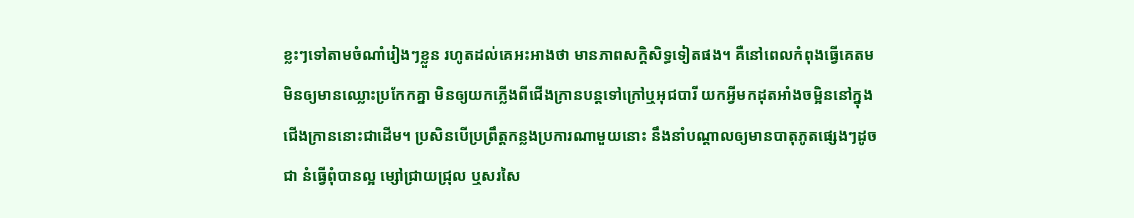ខ្លះៗទៅតាមចំណាំរៀងៗខ្លួន រហូតដល់គេអះអាងថា មានភាពសក្តិសិទ្ធទៀតផង។ គឺនៅពេលកំពុងធ្វើគេតមមិនឲ្យមានឈ្លោះប្រកែកគ្នា មិនឲ្យយកភ្លើងពីជើងក្រានបន្តទៅក្រៅឬអុជបារី យកអ្វីមកដុតអាំងចម្អិននៅក្នុងជើងក្រាននោះជាដើម។ ប្រសិនបើប្រព្រឹត្តកន្លងប្រការណាមួយនោះ នឹងនាំបណ្តាលឲ្យមានបាតុភូតផ្សេងៗដូចជា នំធ្វើពុំបានល្អ ម្សៅជ្រាយជ្រុល ឬសរសៃ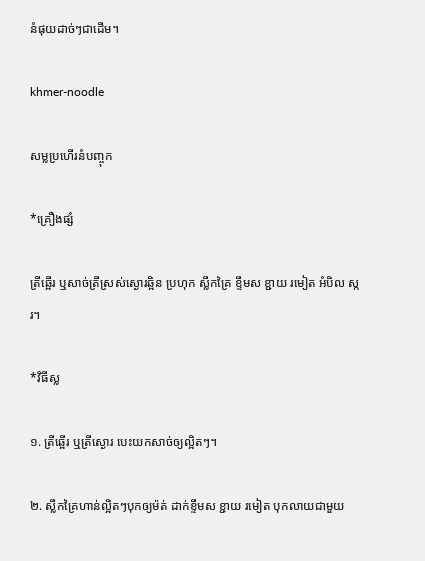នំផុយដាច់ៗជាដើម។

khmer-noodle

សម្លប្រហើរនំបញ្ចុក

*គ្រឿងផ្សំ

ត្រីឆ្អើរ ឬសាច់ត្រីស្រស់ស្ងោរឆ្អិន ប្រហុក ស្លឹកគ្រៃ ខ្ទឹមស ខ្ជាយ រមៀត អំបិល ស្ករ។

*វិធីស្ល

១. ត្រីឆ្អើរ ឬត្រីស្ងោរ បេះយកសាច់ឲ្យល្អិតៗ។

២. ស្លឹកគ្រៃហាន់ល្អិតៗបុកឲ្យម៉ត់ ដាក់ខ្ទឹមស ខ្ជាយ រមៀត បុកលាយជាមួយ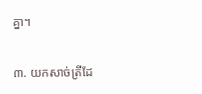គ្នា។

៣. យកសាច់ត្រីដែ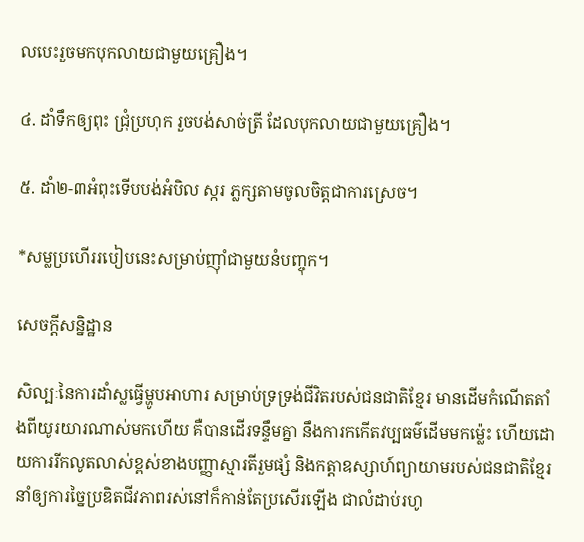លបេះរួចមកបុកលាយជាមួយគ្រឿង។

៤. ដាំទឹកឲ្យពុះ ជ្រុំប្រហុក រួចបង់សាច់ត្រី ដែលបុកលាយជាមួយគ្រឿង។

៥. ដាំ២-៣អំពុះទើបបង់អំបិល ស្ករ ភ្លក្សតាមចូលចិត្តជាការស្រេច។

*សម្លប្រហើររបៀបនេះសម្រាប់ញ៉ាំជាមួយនំបញ្ចុក។

សេចក្តីសន្និដ្ឋាន

សិល្បៈនៃការដាំស្លធ្វើម្ហូបអាហារ សម្រាប់ទ្រទ្រង់ជីវិតរបស់ជនជាតិខ្មែរ មានដើមកំណើតតាំងពីយូរយារណាស់មកហើយ គឺបានដើរទន្ទឹមគ្នា នឹងការកកើតវប្បធម៌ដើមមកម្ល៉េះ ហើយដោយការរីកលូតលាស់ខ្ពស់ខាងបញ្ញាស្មារតីរួមផ្សំ និងកត្តាឧស្សាហ៍ព្យាយាមរបស់ជនជាតិខ្មែរ នាំឲ្យការច្នៃប្រឌិតជីវភាពរស់នៅក៏កាន់តែប្រសើរឡើង ជាលំដាប់រហូ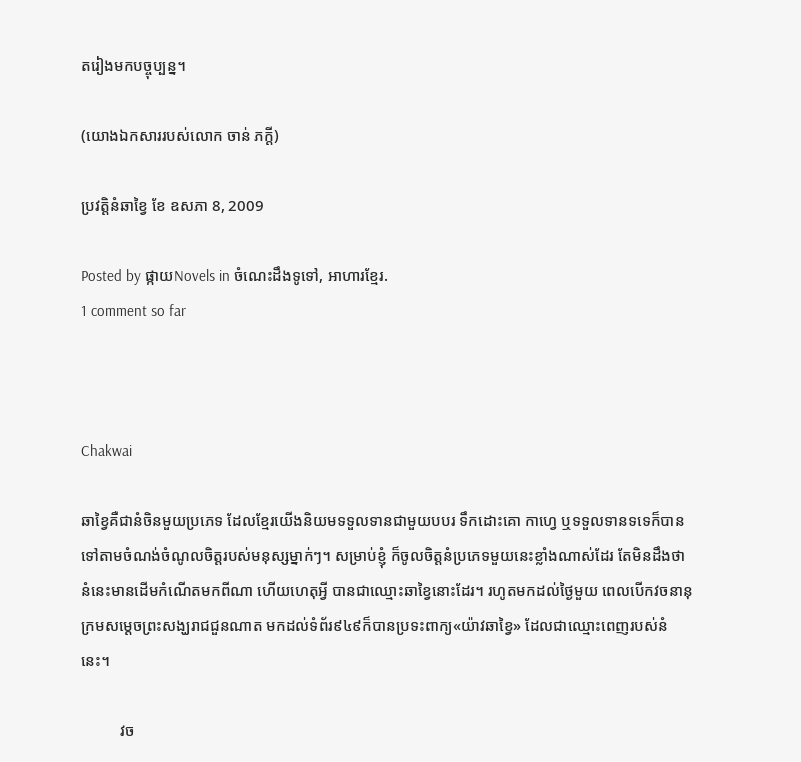តរៀងមកបច្ចុប្បន្ន។

(យោងឯកសាររបស់លោក ចាន់ ភក្តី)

ប្រវត្តិនំឆាខ្វៃ ខែ ឧសភា 8, 2009

Posted by ផ្កាយNovels in ចំណេះដឹងទូទៅ, អាហារខ្មែរ.
1 comment so far



Chakwai

ឆាខ្វៃគឺជានំចិនមួយប្រភេទ ដែលខ្មែរយើងនិយមទទួលទានជាមួយបបរ ទឹកដោះគោ កាហ្វេ ឬទទួលទានទទេក៏បាន ទៅតាមចំណង់ចំណូលចិត្តរបស់មនុស្សម្នាក់ៗ។ សម្រាប់ខ្ញុំ ក៏ចូលចិត្តនំប្រភេទមួយនេះខ្លាំងណាស់ដែរ តែមិនដឹងថានំនេះមានដើមកំណើតមកពីណា ហើយហេតុអ្វី បានជាឈ្មោះឆាខ្វៃនោះដែរ។ រហូតមកដល់ថ្ងៃមួយ ពេលបើកវចនានុក្រមសម្តេចព្រះសង្ឃរាជជួនណាត មកដល់ទំព័រ៩៤៩ក៏បានប្រទះពាក្យ«យ៉ាវឆាខ្វៃ» ដែលជាឈ្មោះពេញរបស់នំនេះ។

          វច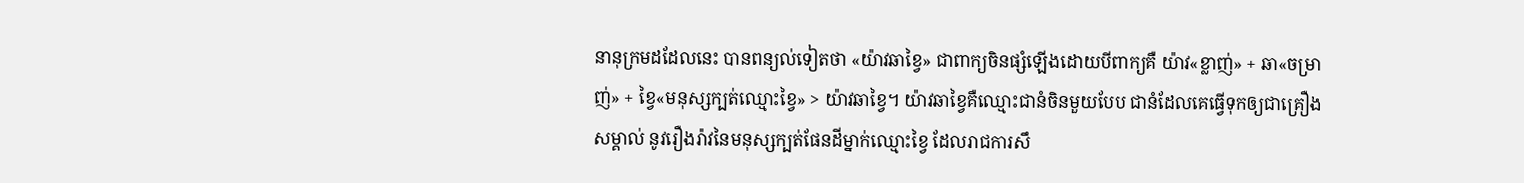នានុក្រមដដែលនេះ បានពន្យល់ទៀតថា «យ៉ាវឆាខ្វៃ» ជាពាក្យចិនផ្សំឡើងដោយបីពាក្យគឺ យ៉ាវ«ខ្លាញ់» + ឆា«ចម្រាញ់» + ខ្វៃ«មនុស្សក្បត់ឈ្មោះខ្វៃ» > យ៉ាវឆាខ្វៃ។ យ៉ាវឆាខ្វៃគឺឈ្មោះជានំចិនមួយបែប ជានំដែលគេធ្វើទុកឲ្យជាគ្រឿងសម្គាល់ នូវរឿងរ៉ាវនៃមនុស្សក្បត់ផែនដីម្នាក់ឈ្មោះខ្វៃ ដែលរាជការសឹ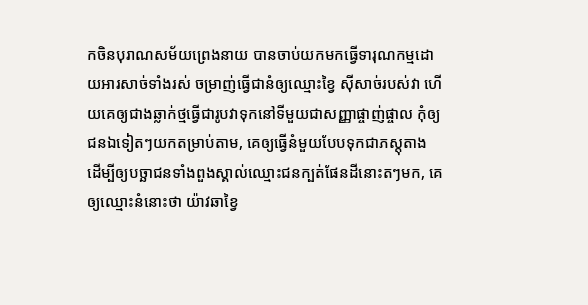កចិនបុរាណសម័យព្រេងនាយ បានចាប់យកមកធ្វើទារុណកម្មដោយអារសាច់ទាំងរស់ ចម្រាញ់ធ្វើជានំឲ្យឈ្មោះខ្វៃ ស៊ីសាច់របស់វា ហើយគេឲ្យជាងឆ្លាក់ថ្មធ្វើជារូបវាទុកនៅទីមួយជាសញ្ញាផ្ចាញ់ផ្ចាល កុំឲ្យជនឯទៀតៗយកតម្រាប់តាម, គេឲ្យធ្វើនំមួយបែបទុកជាភស្តុតាង ដើម្បីឲ្យបច្ឆាជនទាំងពួងស្គាល់ឈ្មោះជនក្បត់ផែនដីនោះតៗមក, គេឲ្យឈ្មោះនំនោះថា យ៉ាវឆាខ្វៃ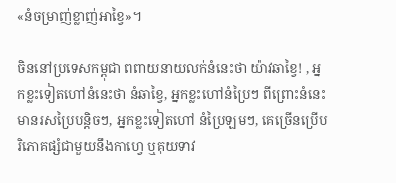«នំចម្រាញ់ខ្លាញ់អាខ្វៃ»។

ចិននៅប្រទេសកម្ពុជា ពពាយនាយលក់នំនេះថា យ៉ាវឆាខ្វៃ! , អ្នកខ្លះទៀតហៅនំនេះថា នំឆាខ្វៃ, អ្នកខ្លះហៅនំប្រៃៗ ពីព្រោះនំនេះមានរសប្រៃបន្តិចៗ, អ្នកខ្លះទៀតហៅ នំប្រៃឡមៗ, គេច្រើនប្រើបរិភោគផ្សំជាមួយនឹងកាហ្វេ ឬគុយទាវ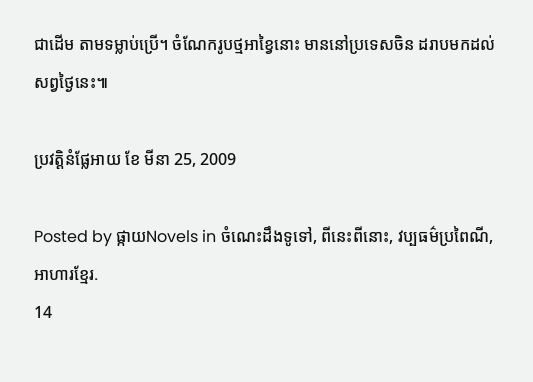ជាដើម តាមទម្លាប់ប្រើ។ ចំណែករូបថ្មអាខ្វៃនោះ មាននៅប្រទេសចិន ដរាបមកដល់សព្វថ្ងៃនេះ៕

ប្រវត្តិនំផ្លែអាយ ខែ មីនា 25, 2009

Posted by ផ្កាយNovels in ចំណេះដឹងទូទៅ, ពីនេះពីនោះ, វប្បធម៌ប្រពៃណី, អាហារខ្មែរ.
14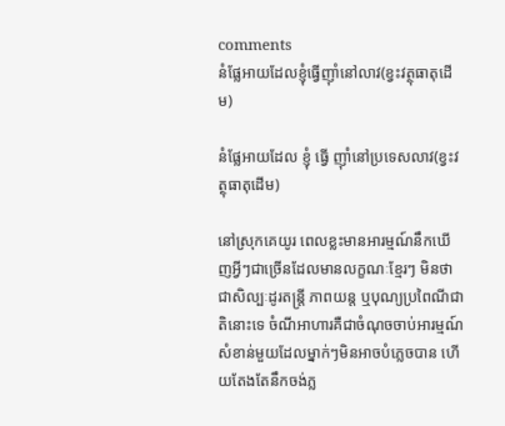comments
នំផ្លែអាយដែលខ្ញុំធ្វើញ៉ាំនៅលាវ(ខ្វះវត្ថុធាតុដើម)

នំផ្លែអាយដែល ខ្ញុំ ធ្វើ ញ៉ាំនៅប្រទេសលាវ(ខ្វះវត្ថុធាតុដើម)

នៅស្រុកគេយូរ ពេលខ្លះមានអារម្មណ៍នឹកឃើញអ្វីៗជាច្រើនដែលមានលក្ខណៈខ្មែរៗ មិនថាជាសិល្បៈដូរតន្ត្រី ភាពយន្ត ឬបុណ្យប្រពៃណីជាតិនោះទេ ចំណីអាហារគឺជាចំណុចចាប់អារម្មណ៍សំខាន់មួយដែលម្នាក់ៗមិនអាចបំភ្លេចបាន ហើយតែងតែនឹកចង់ភ្ល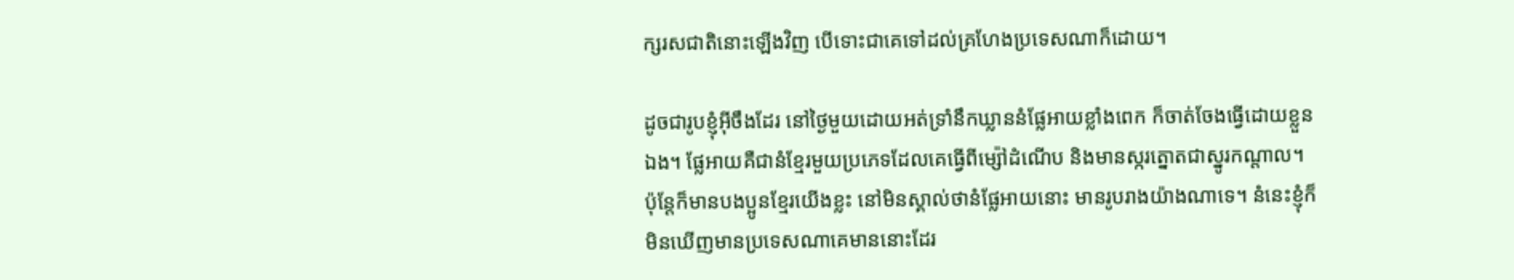ក្សរសជាតិនោះឡើងវិញ បើទោះជាគេទៅដល់គ្រហែងប្រទេសណាក៏ដោយ។

ដូចជារូបខ្ញុំអ៊ីចឹងដែរ នៅថ្ងៃមួយដោយអត់ទ្រាំនឹកឃ្លាននំផ្លែអាយខ្លាំងពេក ក៏ចាត់ចែងធ្វើដោយខ្លួនឯង។ ផ្លែអាយគឺជានំខ្មែរមួយប្រភេទដែលគេធ្វើពីម្ស៉ៅដំណើប និងមានស្ករត្នោតជាស្នូរកណ្តាល។ ប៉ុន្តែក៏មានបងប្អូនខ្មែរយើងខ្លះ នៅមិនស្គាល់ថានំផ្លែអាយនោះ មានរូបរាងយ៉ាងណាទេ។ នំនេះខ្ញុំក៏មិនឃើញមានប្រទេសណាគេមាននោះដែរ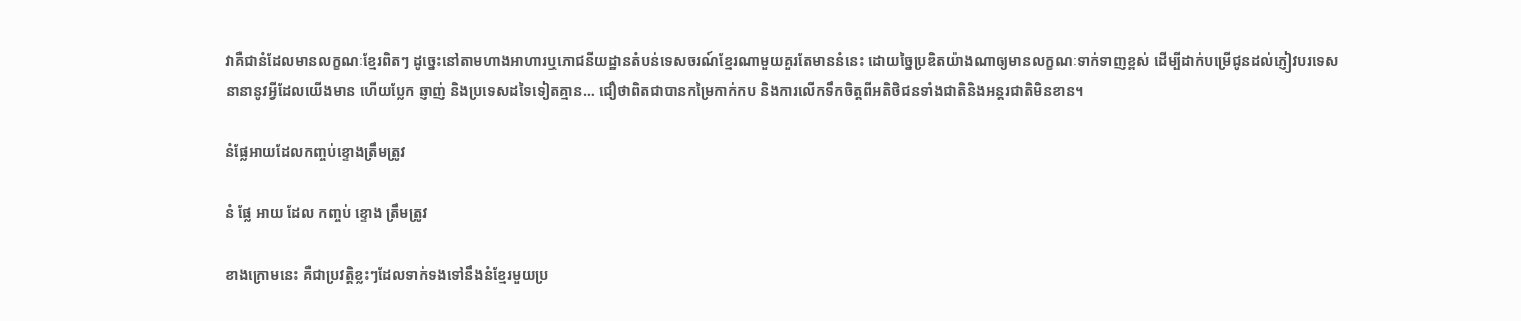វាគឺជានំដែលមានលក្ខណៈខ្មែរពិតៗ ដូច្នេះនៅតាមហាងអាហារឬភោជនីយដ្ឋានតំបន់ទេសចរណ៍ខ្មែរណាមួយគួរតែមាននំនេះ ដោយច្នៃប្រឌិតយ៉ាងណាឲ្យមានលក្ខណៈទាក់ទាញខ្ពស់ ដើម្បីដាក់បម្រើជូនដល់ភ្ញៀវបរទេសនានានូវអ្វីដែលយើងមាន ហើយប្លែក ឆ្ញាញ់ និងប្រទេសដទៃទៀតគ្មាន… ជឿថាពិតជាបានកម្រៃកាក់កប និងការលើកទឹកចិត្តពីអតិថិជនទាំងជាតិនិងអន្តរជាតិមិនខាន។

នំផ្លែអាយដែលកញ្ចប់ខ្ទោងត្រឹមត្រូវ

នំ ផ្លែ អាយ ដែល កញ្ចប់ ខ្ទោង ត្រឹមត្រូវ

ខាងក្រោមនេះ គឺជាប្រវត្តិខ្លះៗដែលទាក់ទងទៅនឹងនំខ្មែរមួយប្រ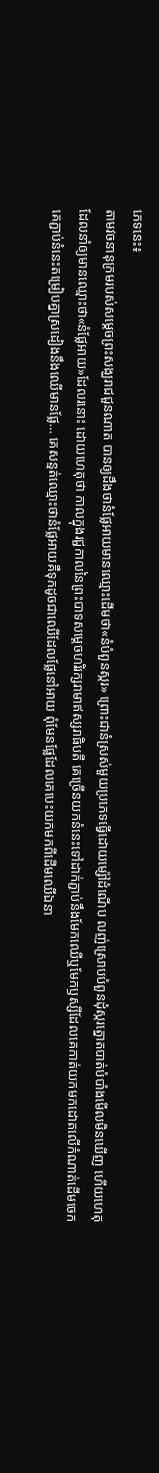ភេទនេះ៖
តាមវចនានុក្រមរបស់សម្តេចព្រះសង្ឃរាជជួនណាត បានឲ្យដឹងថានំផ្លែអាយមានឈ្មោះដើមថា«នំបំពួនស្ករ» ព្រោះជានំស្រស់មួយប្រភេទធ្វើដោយម្ស៉ៅដំណើប លញ់ស្រោបបំពួនដុំស្ករត្នោតបាត់បំបាំងមើលមិនឃើញ ហើយហេតុដែលនាំឲ្យមានឈ្មោះថា«នំផ្លែអាយ»ដែលរនោះ ដោយហេតុថា កាលក្នុងរជ្ជកាលនៃព្រះបាទសម្តេចហរិរក្សរាមាឥស្សរាធិបតី គេច្រើនយកនំនេះទៅដាក់ភ្ជាប់នឹងមែកឈើឬមែកឫស្សីដែលគេកាត់យកមកដោតលើកំណាត់ដើមចេក គេភ្ជាប់នំនេះតម្រៀបគ្នាស្រដៀងនឹងឈើមានផ្លែ… គេសន្មត់ឈ្មោះថានំផ្លែអាយគឺទុកដូចជាឈើដែលផ្លែនៅអាយ ពុំមែនផ្លែដែលគេបេះយកមកពីដើមឈើឯនា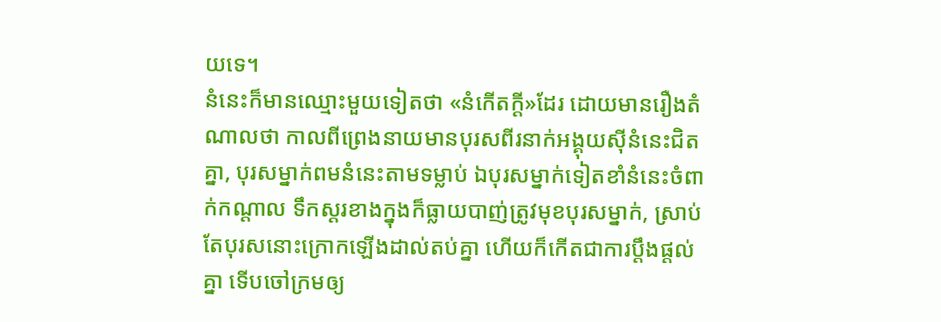យទេ។
នំនេះក៏មានឈ្មោះមួយទៀតថា «នំកើតក្តី»ដែរ ដោយមានរឿងតំណាលថា កាលពីព្រេងនាយមានបុរសពីរនាក់អង្គុយស៊ីនំនេះជិតគ្នា, បុរសម្នាក់ពមនំនេះតាមទម្លាប់ ឯបុរសម្នាក់ទៀតខាំនំនេះចំពាក់កណ្តាល ទឹកស្តរខាងក្នុងក៏ធ្លាយបាញ់ត្រូវមុខបុរសម្នាក់, ស្រាប់តែបុរសនោះក្រោកឡើងដាល់តប់គ្នា ហើយក៏កើតជាការប្តឹងផ្តល់គ្នា ទើបចៅក្រមឲ្យ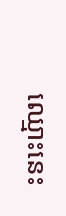ឈ្មោះនេះ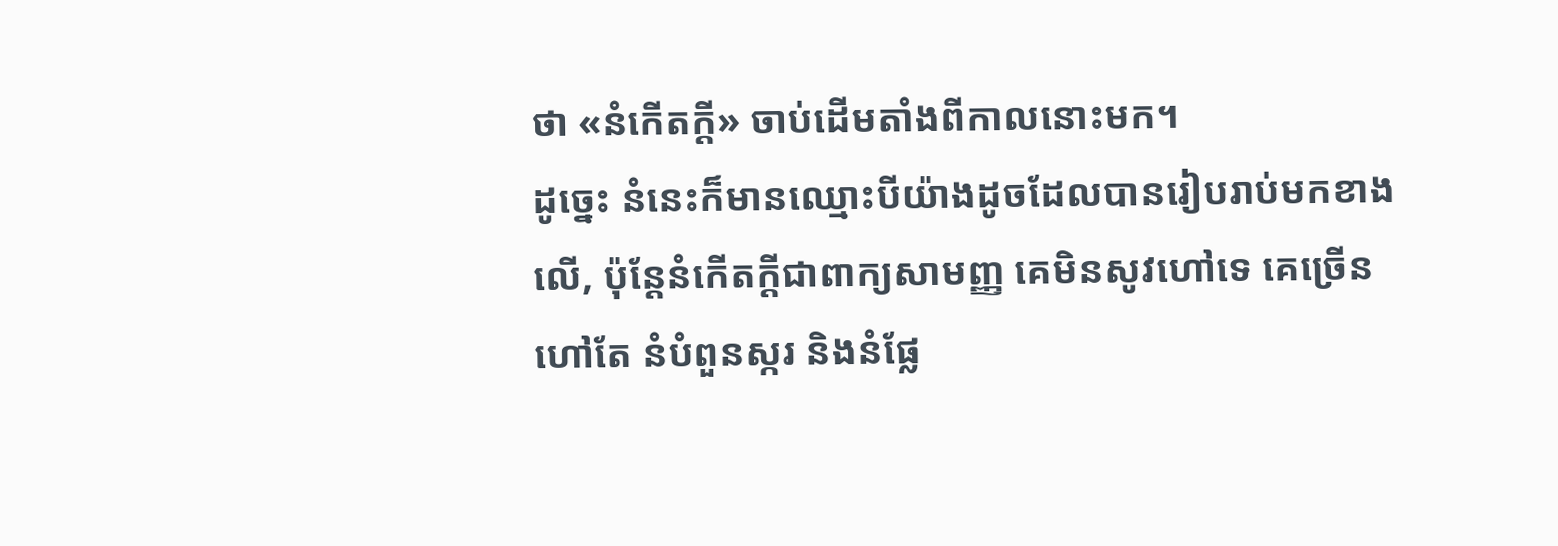ថា «នំកើតក្តី» ចាប់ដើមតាំងពីកាលនោះមក។
ដូច្នេះ នំនេះក៏មានឈ្មោះបីយ៉ាងដូចដែលបានរៀបរាប់មកខាងលើ, ប៉ុន្តែនំកើតក្តីជាពាក្យសាមញ្ញ គេមិនសូវហៅទេ គេច្រើនហៅតែ នំបំពួនស្ករ និងនំផ្លែ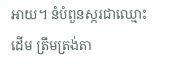អាយ។ នំបំពួនស្ករជាឈ្មោះដើម ត្រឹមត្រង់តា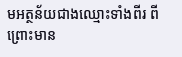មអត្ថន័យជាងឈ្មោះទាំងពីរ ពីព្រោះមាន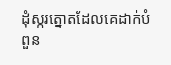ដុំស្ករត្នោតដែលគេដាក់បំពួន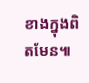ខាងក្នុងពិតមែន៕